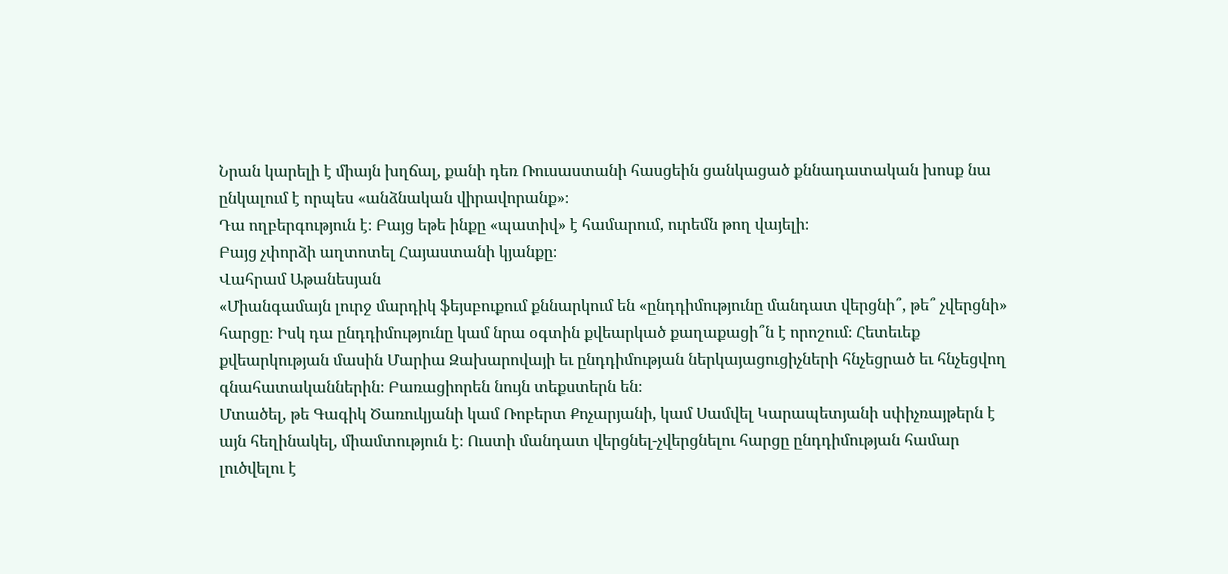Նրան կարելի է միայն խղճալ, քանի դեռ Ռուսաստանի հասցեին ցանկացած քննադատական խոսք նա ընկալում է որպես «անձնական վիրավորանք»։
Դա ողբերգություն է։ Բայց եթե ինքը «պատիվ» է համարում, ուրեմն թող վայելի։
Բայց չփորձի աղտոտել Հայաստանի կյանքը։
Վահրամ Աթանեսյան
«Միանգամայն լուրջ մարդիկ ֆեյսբուքում քննարկում են «ընդդիմությունը մանդատ վերցնի՞, թե՞ չվերցնի» հարցը։ Իսկ դա ընդդիմությունը կամ նրա օգտին քվեարկած քաղաքացի՞ն է որոշում։ Հետեւեք քվեարկության մասին Մարիա Զախարովայի եւ ընդդիմության ներկայացուցիչների հնչեցրած եւ հնչեցվող գնահատականներին։ Բառացիորեն նույն տեքստերն են։
Մտածել, թե Գագիկ Ծառուկյանի կամ Ռոբերտ Քոչարյանի, կամ Սամվել Կարապետյանի սփիչռայթերն է այն հեղինակել, միամտություն է։ Ուստի մանդատ վերցնել-չվերցնելու հարցը ընդդիմության համար լուծվելու է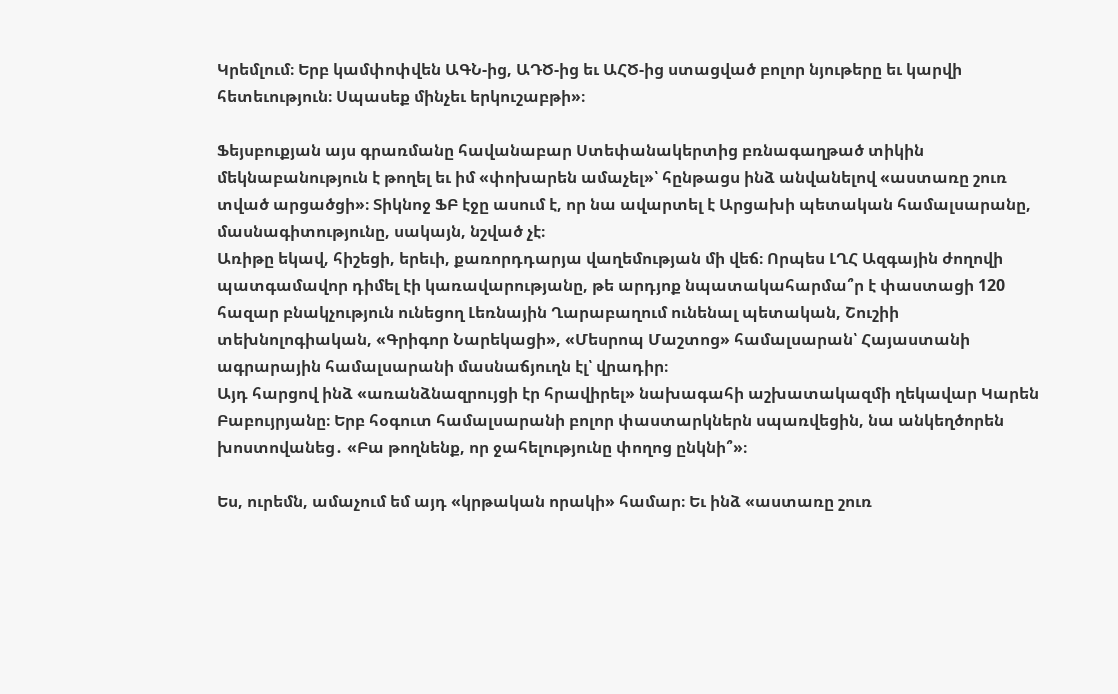Կրեմլում։ Երբ կամփոփվեն ԱԳՆ-ից, ԱԴԾ-ից եւ ԱՀԾ-ից ստացված բոլոր նյութերը եւ կարվի հետեւություն։ Սպասեք մինչեւ երկուշաբթի»։

Ֆեյսբուքյան այս գրառմանը հավանաբար Ստեփանակերտից բռնագաղթած տիկին մեկնաբանություն է թողել եւ իմ «փոխարեն ամաչել»՝ հընթացս ինձ անվանելով «աստառը շուռ տված արցածցի»։ Տիկնոջ ՖԲ էջը ասում է, որ նա ավարտել է Արցախի պետական համալսարանը, մասնագիտությունը, սակայն, նշված չէ։
Առիթը եկավ, հիշեցի, երեւի, քառորդդարյա վաղեմության մի վեճ։ Որպես ԼՂՀ Ազգային ժողովի պատգամավոր դիմել էի կառավարությանը, թե արդյոք նպատակահարմա՞ր է փաստացի 120 հազար բնակչություն ունեցող Լեռնային Ղարաբաղում ունենալ պետական, Շուշիի տեխնոլոգիական, «Գրիգոր Նարեկացի», «Մեսրոպ Մաշտոց» համալսարան՝ Հայաստանի ագրարային համալսարանի մասնաճյուղն էլ՝ վրադիր։
Այդ հարցով ինձ «առանձնազրույցի էր հրավիրել» նախագահի աշխատակազմի ղեկավար Կարեն Բաբույրյանը։ Երբ հօգուտ համալսարանի բոլոր փաստարկներն սպառվեցին, նա անկեղծորեն խոստովանեց․ «Բա թողնենք, որ ջահելությունը փողոց ընկնի՞»։

Ես, ուրեմն, ամաչում եմ այդ «կրթական որակի» համար։ Եւ ինձ «աստառը շուռ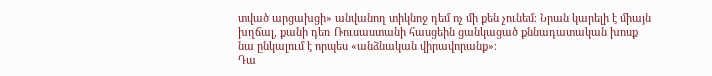տված արցախցի» անվանող տիկնոջ դեմ ոչ մի քեն չունեմ։ Նրան կարելի է միայն խղճալ, քանի դեռ Ռուսաստանի հասցեին ցանկացած քննադատական խոսք նա ընկալում է որպես «անձնական վիրավորանք»։
Դա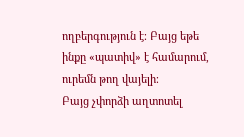ողբերգություն է։ Բայց եթե ինքը «պատիվ» է համարում, ուրեմն թող վայելի։
Բայց չփորձի աղտոտել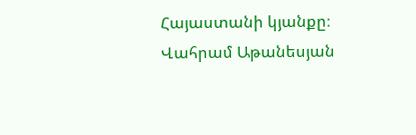Հայաստանի կյանքը։
Վահրամ Աթանեսյան